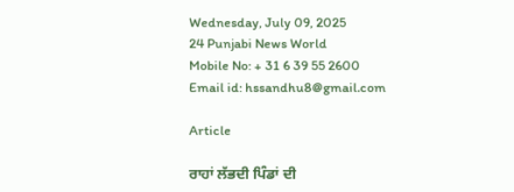Wednesday, July 09, 2025
24 Punjabi News World
Mobile No: + 31 6 39 55 2600
Email id: hssandhu8@gmail.com

Article

ਰਾਹਾਂ ਲੱਭਦੀ ਪਿੰਡਾਂ ਦੀ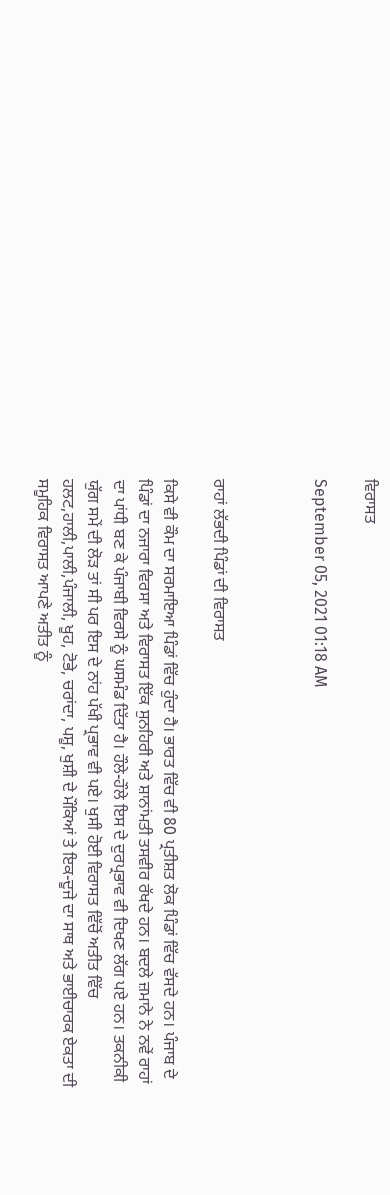ਵਿਰਾਸਤ

September 05, 2021 01:18 AM



ਰਾਹਾਂ ਲੱਭਦੀ ਪਿੰਡਾਂ ਦੀ ਵਿਰਾਸਤ

ਕਿਸੇ ਵੀ ਕੌਮ ਦਾ ਸਰਮਾਇਆ ਪਿੰਡਾਂ ਵਿੱਚ ਹੁੰਦਾ ਹੈ। ਭਾਰਤ ਵਿੱਚ ਵੀ 80 ਪ੍ਰਤੀਸ਼ਤ ਲੋਕ ਪਿੰਡਾਂ ਵਿੱਚ ਵੱਸਦੇ ਹਨ। ਪੰਜਾਬ ਦੇ
ਪਿੰਡਾਂ ਦਾ ਨਜਾਰਾ ਵਿਰਸਾ ਅਤੇ ਵਿਰਾਸਤ ਇੱਕ ਸੁਨਹਿਰੀ ਅਤੇ ਸ਼ਾਨਾਂਮਤੀ ਤਸਵੀਰ ਰੱਖਦੇ ਹਨ। ਬਦਲੇ ਜ਼ਮਾਨੇ ਨੇ ਨਵੇਂ ਰਾਹਾਂ
ਦਾ ਪਾਂਧੀ ਬਣ ਕੇ ਪੰਜਾਬੀ ਵਿਰਸੇ ਨੂੰ ਘਸਮੰਡ ਦਿੱਤਾ ਹੈ। ਹੌਲੇ-ਹੌਲੇ ਇਸ ਦੇ ਦੁਰਪ੍ਰਭਾਵ ਵੀ ਦਿਖਣ ਲੱਗ ਪਏ ਹਨ। ਤਕਨੀਕੀ
ਯੁੱਗ ਸਮੇਂ ਦੀ ਲੋੜ ਤਾਂ ਸੀ ਪਰ ਇਸ ਦੇ ਨਾਂਹ ਪੱਖੀ ਪ੍ਰਭਾਵ ਵੀ ਪਏ। ਖੁਸੀ ਹੋਈ ਵਿਰਾਸਤ ਵਿੱਚੋਂ ਅਤੀਤ ਵਿੱਚ
ਹਲਟ,ਹਾਲੀ,ਪਾਲੀ,ਪੰਜਾਲੀ, ਖੂਹ, ਟੋਭੇ, ਚਰਾਂਦਾ, ਪਸ਼ੂ, ਖੁਸ਼ੀ ਦੇ ਮੌਕਿਆਂ ਤੇ ਇਕ-ਦੂਜੇ ਦਾ ਸਾਥ ਅਤੇ ਭਾਈਚਾਰਕ ਏਕਤਾ ਦੀ
ਸਮੂਹਿਕ ਵਿਰਾਸਤ ਆਪਣੇ ਅਤੀਤ ਨੂੰ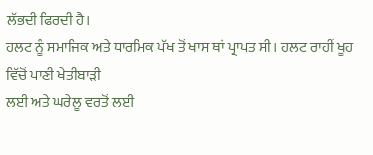ਲੱਭਦੀ ਫਿਰਦੀ ਹੈ।
ਹਲਟ ਨੂੰ ਸਮਾਜਿਕ ਅਤੇ ਧਾਰਮਿਕ ਪੱਖ ਤੋਂ ਖਾਸ ਥਾਂ ਪ੍ਰਾਪਤ ਸੀ। ਹਲਟ ਰਾਹੀਂ ਖੂਹ ਵਿੱਚੋਂ ਪਾਣੀ ਖੇਤੀਬਾੜੀ
ਲਈ ਅਤੇ ਘਰੇਲੂ ਵਰਤੋਂ ਲਈ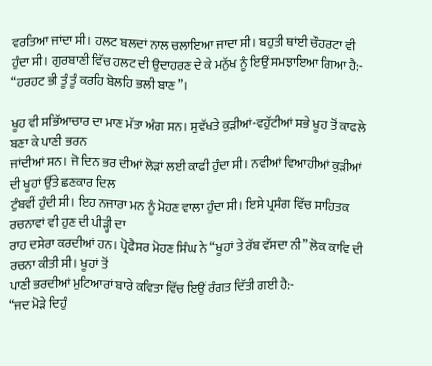ਵਰਤਿਆ ਜਾਂਦਾ ਸੀ। ਹਲਟ ਬਲਦਾਂ ਨਾਲ ਚਲਾਇਆ ਜਾਦਾ ਸੀ। ਬਹੁਤੀ ਥਾਂਈ ਚੌਹਰਟਾ ਵੀ
ਹੁੰਦਾ ਸੀ। ਗੁਰਬਾਣੀ ਵਿੱਚ ਹਲਟ ਦੀ ਉਦਾਹਰਣ ਦੇ ਕੇ ਮਨੁੱਖ ਨੂੰ ਇਉਂ ਸਮਝਾਇਆ ਗਿਆ ਹੈ:-
“ਹਰਹਟ ਭੀ ਤੂੰ ਤੂੰ ਕਰਹਿ ਬੋਲਹਿ ਭਲੀ ਬਾਣ”।

ਖੂਹ ਵੀ ਸਭਿੱਆਚਾਰ ਦਾ ਮਾਣ ਮੱਤਾ ਅੰਗ ਸਨ। ਸੁਵੱਖਤੇ ਕੁੜੀਆਂ-ਵਹੁੱਟੀਆਂ ਸਭੇ ਖੂਹ ਤੋਂ ਕਾਫਲੇ ਬਣਾ ਕੇ ਪਾਣੀ ਭਰਨ
ਜਾਂਦੀਆਂ ਸਨ। ਜੋ ਦਿਨ ਭਰ ਦੀਆਂ ਲੋੜਾਂ ਲਈ ਕਾਫੀ ਹੁੰਦਾ ਸੀ। ਨਵੀਆਂ ਵਿਆਹੀਆਂ ਕੁੜੀਆਂ ਦੀ ਖੂਹਾਂ ਉੱਤੇ ਛਣਕਾਰ ਦਿਲ
ਟੁੰਬਵੀਂ ਹੁੰਦੀ ਸੀ। ਇਹ ਨਜਾਰਾ ਮਨ ਨੂੰ ਮੋਹਣ ਵਾਲਾ ਹੁੰਦਾ ਸੀ। ਇਸੇ ਪ੍ਰਸੰਗ ਵਿੱਚ ਸਾਹਿਤਕ ਰਚਨਾਵਾਂ ਵੀ ਹੁਣ ਦੀ ਪੀੜ੍ਹੀ ਦਾ
ਰਾਹ ਦਸੇਰਾ ਕਰਦੀਆਂ ਹਨ। ਪ੍ਰੋਫੈਸਰ ਮੋਹਣ ਸਿੰਘ ਨੇ “ਖੂਹਾਂ ਤੇ ਰੱਬ ਵੱਸਦਾ ਨੀ” ਲੋਕ ਕਾਵਿ ਦੀ ਰਚਨਾ ਕੀਤੀ ਸੀ। ਖੂਹਾਂ ਤੋਂ
ਪਾਣੀ ਭਰਦੀਆਂ ਮੁਟਿਆਰਾਂ ਬਾਰੇ ਕਵਿਤਾ ਵਿੱਚ ਇਉਂ ਰੰਗਤ ਦਿੱਤੀ ਗਈ ਹੈ:-
“ਜਦ ਮੋੜੇ ਦਿਹੁੰ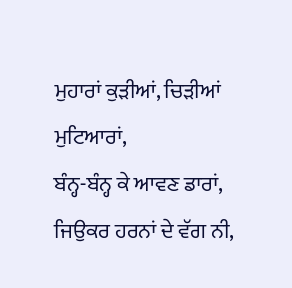ਮੁਹਾਰਾਂ ਕੁੜੀਆਂ, ਚਿੜੀਆਂ ਮੁਟਿਆਰਾਂ,
ਬੰਨ੍ਹ-ਬੰਨ੍ਹ ਕੇ ਆਵਣ ਡਾਰਾਂ, ਜਿਉਕਰ ਹਰਨਾਂ ਦੇ ਵੱਗ ਨੀ,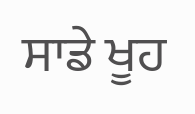ਸਾਡੇ ਖੂਹ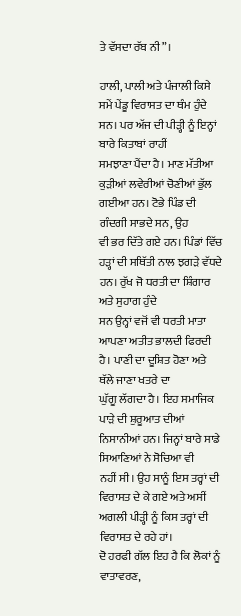ਤੇ ਵੱਸਦਾ ਰੱਬ ਨੀ”।

ਹਾਲੀ, ਪਾਲੀ ਅਤੇ ਪੰਜਾਲੀ ਕਿਸੇ ਸਮੇਂ ਪੇਂਡੂ ਵਿਰਾਸਤ ਦਾ ਥੰਮ ਹੁੰਦੇ ਸਨ। ਪਰ ਅੱਜ ਦੀ ਪੀੜ੍ਹੀ ਨੂੰ ਇਨ੍ਹਾਂ ਬਾਰੇ ਕਿਤਾਬਾਂ ਰਾਹੀਂ
ਸਮਝਾਣਾ ਪੈਂਦਾ ਹੈ। ਮਾਣ ਮੱਤੀਆ ਕੁੜੀਆਂ ਲਵੇਰੀਆਂ ਚੋਣੀਆਂ ਭੁੱਲ ਗਈਆ ਹਨ। ਟੋਭੇ ਪਿੰਡ ਦੀ ਗੰਦਗੀ ਸਾਭਦੇ ਸਨ, ਉਹ
ਵੀ ਭਰ ਦਿੱਤੇ ਗਏ ਹਨ। ਪਿੰਡਾਂ ਵਿੱਚ ਹੜ੍ਹਾਂ ਦੀ ਸਥਿੱਤੀ ਨਾਲ ਝਗੜੇ ਵੱਧਦੇ ਹਨ। ਰੁੱਖ ਜੋ ਧਰਤੀ ਦਾ ਸ਼ਿੰਗਾਰ ਅਤੇ ਸੁਹਾਗ ਹੁੰਦੇ
ਸਨ ਉਨ੍ਹਾਂ ਵਜੋਂ ਵੀ ਧਰਤੀ ਮਾਤਾ ਆਪਣਾ ਅਤੀਤ ਭਾਲਦੀ ਫਿਰਦੀ ਹੈ। ਪਾਣੀ ਦਾ ਦੂਸ਼ਿਤ ਹੋਣਾ ਅਤੇ ਥੱਲੇ ਜਾਣਾ ਖਤਰੇ ਦਾ
ਘੁੱਗੂ ਲੱਗਦਾ ਹੈ। ਇਹ ਸਮਾਜਿਕ ਪਾੜੇ ਦੀ ਸ਼ੁਰੂਆਤ ਦੀਆਂ ਨਿਸਾਨੀਆਂ ਹਨ। ਜਿਨ੍ਹਾਂ ਬਾਰੇ ਸਾਡੇ ਸਿਆਣਿਆਂ ਨੇ ਸੋਚਿਆ ਵੀ
ਨਹੀਂ ਸੀ। ਉਹ ਸਾਨੂੰ ਇਸ ਤਰ੍ਹਾਂ ਦੀ ਵਿਰਾਸਤ ਦੇ ਕੇ ਗਏ ਅਤੇ ਅਸੀਂ ਅਗਲੀ ਪੀੜ੍ਹੀ ਨੂੰ ਕਿਸ ਤਰ੍ਹਾਂ ਦੀ ਵਿਰਾਸਤ ਦੇ ਰਹੇ ਹਾਂ।
ਦੋ ਹਰਫੀ ਗੱਲ ਇਹ ਹੈ ਕਿ ਲੋਕਾਂ ਨੂੰ ਵਾਤਾਵਰਣ,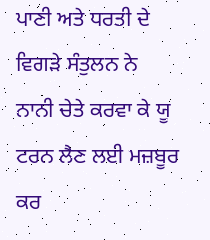ਪਾਣੀ ਅਤੇ ਧਰਤੀ ਦੇ ਵਿਗੜੇ ਸੰਤੁਲਨ ਨੇ
ਨਾਨੀ ਚੇਤੇ ਕਰਵਾ ਕੇ ਯੂ ਟਰਨ ਲੈਣ ਲਈ ਮਜ਼ਬੂਰ ਕਰ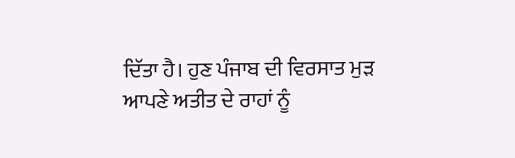ਦਿੱਤਾ ਹੈ। ਹੁਣ ਪੰਜਾਬ ਦੀ ਵਿਰਸਾਤ ਮੁੜ ਆਪਣੇ ਅਤੀਤ ਦੇ ਰਾਹਾਂ ਨੂੰ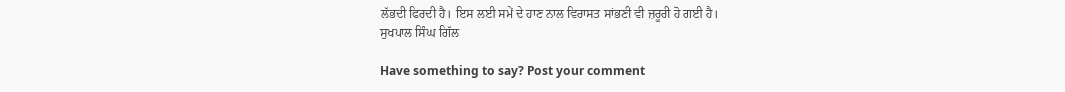ਲੱਭਦੀ ਫਿਰਦੀ ਹੈ। ਇਸ ਲਈ ਸਮੇਂ ਦੇ ਹਾਣ ਨਾਲ ਵਿਰਾਸਤ ਸਾਂਭਣੀ ਵੀ ਜ਼ਰੂਰੀ ਹੋ ਗਈ ਹੈ।
ਸੁਖਪਾਲ ਸਿੰਘ ਗਿੱਲ

Have something to say? Post your comment